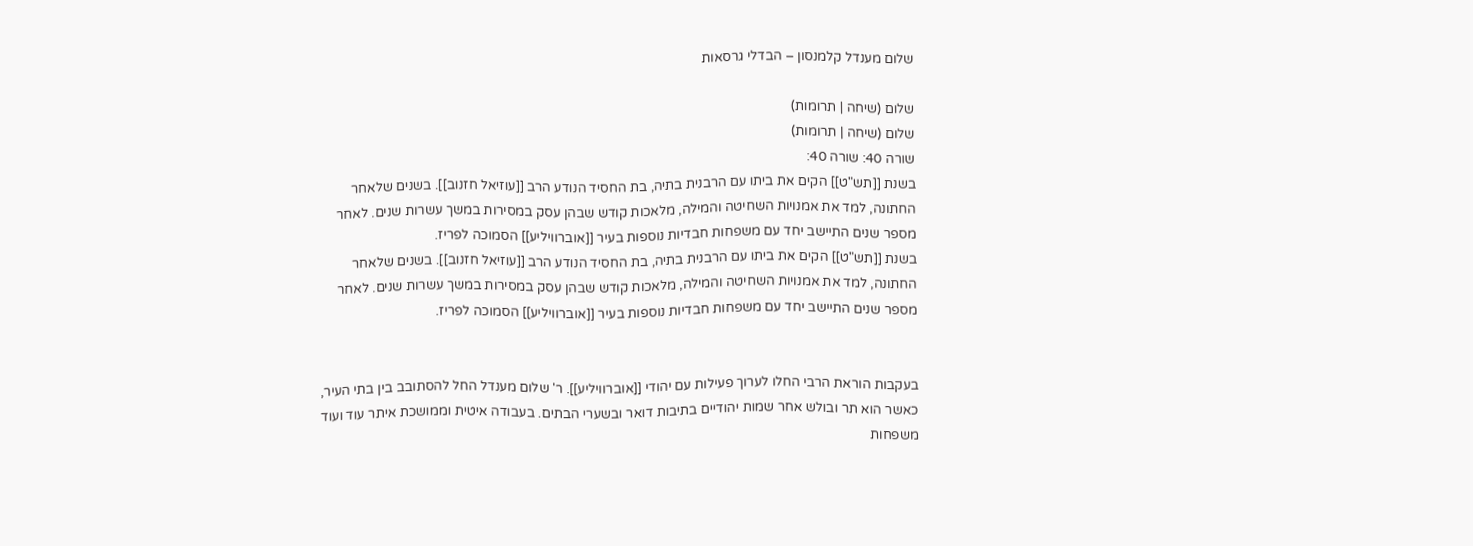שלום מענדל קלמנסון – הבדלי גרסאות

שלום (שיחה | תרומות)
שלום (שיחה | תרומות)
שורה 40: שורה 40:
בשנת [[תש"ט]] הקים את ביתו עם הרבנית בתיה, בת החסיד הנודע הרב [[עוזיאל חזנוב]]. בשנים שלאחר החתונה, למד את אמנויות השחיטה והמילה, מלאכות קודש שבהן עסק במסירות במשך עשרות שנים. לאחר מספר שנים התיישב יחד עם משפחות חבדיות נוספות בעיר [[אוברוויליע]] הסמוכה לפריז.
בשנת [[תש"ט]] הקים את ביתו עם הרבנית בתיה, בת החסיד הנודע הרב [[עוזיאל חזנוב]]. בשנים שלאחר החתונה, למד את אמנויות השחיטה והמילה, מלאכות קודש שבהן עסק במסירות במשך עשרות שנים. לאחר מספר שנים התיישב יחד עם משפחות חבדיות נוספות בעיר [[אוברוויליע]] הסמוכה לפריז.


בעקבות הוראת הרבי החלו לערוך פעילות עם יהודי [[אוברוויליע]]. ר' שלום מענדל החל להסתובב בין בתי העיר, כאשר הוא תר ובולש אחר שמות יהודיים בתיבות דואר ובשערי הבתים. בעבודה איטית וממושכת איתר עוד ועוד משפחות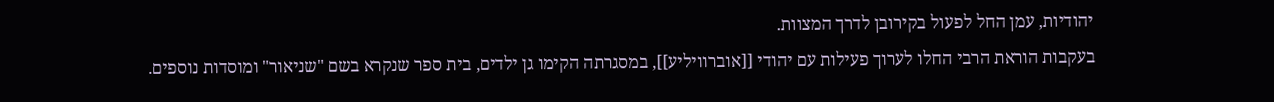יהודיות, עמן החל לפעול בקירובן לדרך המצוות.
בעקבות הוראת הרבי החלו לערוך פעילות עם יהודי [[אוברוויליע]], במסגרתה הקימו גן ילדים, בית ספר שנקרא בשם "שניאור" ומוסדות נוספים.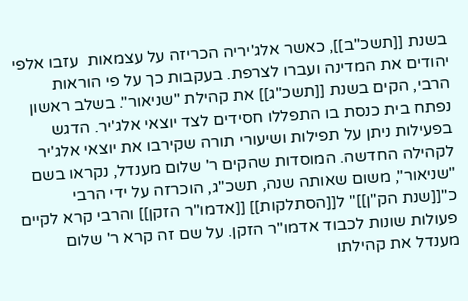בשנת [[תשכ"ב]], כאשר אלג'יריה הכריזה על עצמאות  עזבו אלפי יהודים את המדינה ועברו לצרפת. בעקבות כך על פי הוראות הרבי, הקים בשנת [[תשכ"ג]] את קהילת "שניאור". בשלב ראשון נפתח בית כנסת בו התפללו חסידים לצד יוצאי אלג'יר. הדגש בפעילות ניתן על תפילות ושיעורי תורה שקירבו את יוצאי אלג'יר לקהילה החדשה. המוסדות שהקים ר' שלום מענדל, נקראו בשם "שניאור", משום שאותה שנה, תשכ"ג, הוכרזה על ידי הרבי כ"[[שנת הק"ן]]" ל[[הסתלקות]] [[אדמו"ר הזקן]] והרבי קרא לקיים פעולות שונות לכבוד אדמו"ר הזקן. על שם זה קרא ר' שלום מענדל את קהילתו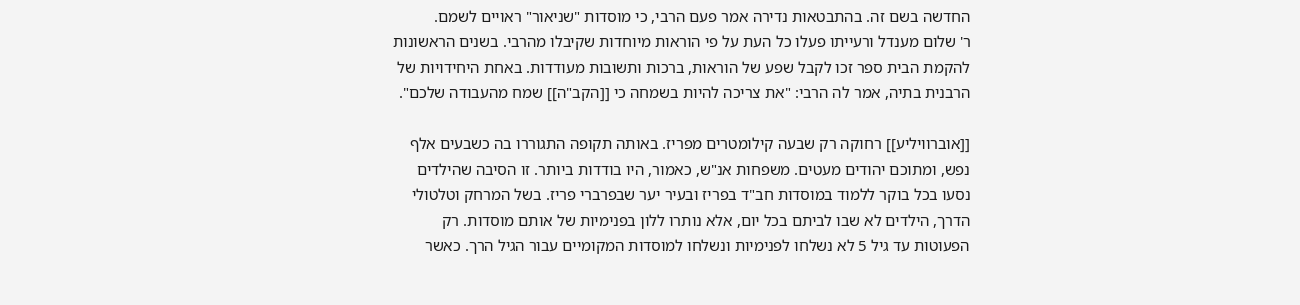החדשה בשם זה. בהתבטאות נדירה אמר פעם הרבי, כי מוסדות "שניאור" ראויים לשמם.
ר' שלום מענדל ורעייתו פעלו כל העת על פי הוראות מיוחדות שקיבלו מהרבי. בשנים הראשונות להקמת הבית ספר זכו לקבל שפע של הוראות, ברכות ותשובות מעודדות. באחת היחידויות של הרבנית בתיה, אמר לה הרבי: "את צריכה להיות בשמחה כי [[הקב"ה]] שמח מהעבודה שלכם".

[[אוברוויליע]] רחוקה רק שבעה קילומטרים מפריז. באותה תקופה התגוררו בה כשבעים אלף נפש, ומתוכם יהודים מעטים. משפחות אנ"ש, כאמור, היו בודדות ביותר. זו הסיבה שהילדים נסעו בכל בוקר ללמוד במוסדות חב"ד בפריז ובעיר יער שבפרברי פריז. בשל המרחק וטלטולי הדרך, הילדים לא שבו לביתם בכל יום, אלא נותרו ללון בפנימיות של אותם מוסדות. רק הפעוטות עד גיל 5 לא נשלחו לפנימיות ונשלחו למוסדות המקומיים עבור הגיל הרך. כאשר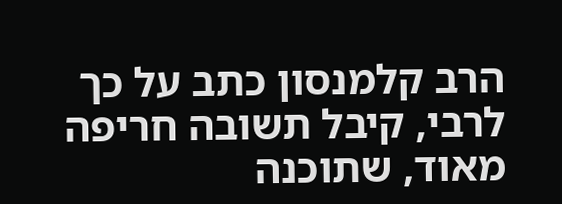הרב קלמנסון כתב על כך לרבי, קיבל תשובה חריפה מאוד, שתוכנה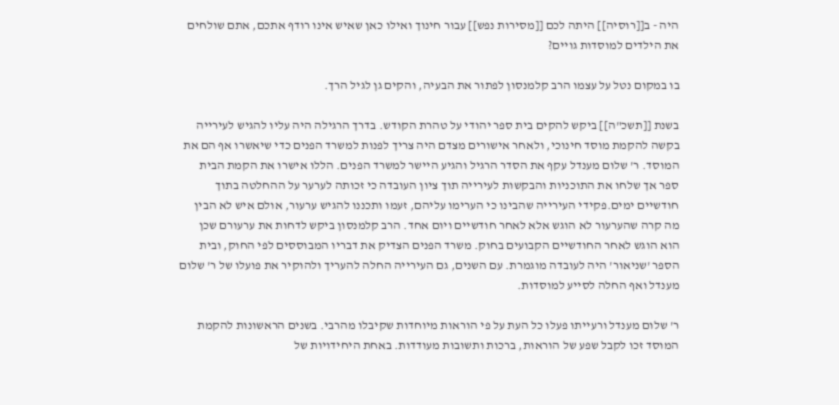היה - ב[[רוסיה]] היתה לכם [[מסירות נפש]] עבור חינוך ואילו כאן שאיש אינו רודף אתכם, אתם שולחים את הילדים למוסדות גויים?

בו במקום נטל על עצמו הרב קלמנסון לפתור את הבעיה, והקים גן לגיל הרך.

בשנת [[תשכ"ה]] ביקש להקים בית ספר יהודי על טהרת הקודש. בדרך הרגילה היה עליו להגיש לעירייה בקשה להקמת מוסד חינוכי, ולאחר אישורים מצדם היה צריך לפנות למשרד הפנים כדי שיאשרו אף הם את המוסד. ר' שלום מענדל עקף את הסדר הרגיל והגיע היישר למשרד הפנים. הללו אישרו את הקמת הבית ספר אך שלחו את התוכניות והבקשות לעירייה תוך ציון העובדה כי זכותה לערער על ההחלטה בתוך חודשיים ימים.פקידי העירייה שהבינו כי הערימו עליהם, זעמו ותכננו להגיש ערעור, אולם איש לא הבין מה קרה שהערעור לא הוגש אלא לאחר חודשיים ויום אחד. הרב קלמנסון ביקש לדחות את ערעורם שכן הוא הוגש לאחר החודשיים הקבועים בחוק. משרד הפנים הצדיק את דבריו המבוססים לפי החוק, ובית הספר 'שניאור' היה לעובדה מוגמרת. עם השנים, גם העירייה החלה להעריך ולהוקיר את פועלו של ר' שלום מענדל ואף החלה לסייע למוסדות.

ר' שלום מענדל ורעייתו פעלו כל העת על פי הוראות מיוחדות שקיבלו מהרבי. בשנים הראשונות להקמת המוסד זכו לקבל שפע של הוראות, ברכות ותשובות מעודדות. באחת היחידויות של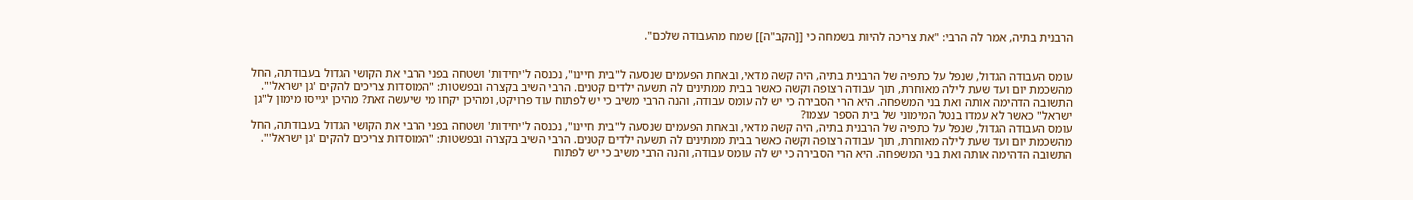הרבנית בתיה, אמר לה הרבי: "את צריכה להיות בשמחה כי [[הקב"ה]] שמח מהעבודה שלכם".


עומס העבודה הגדול, שנפל על כתפיה של הרבנית בתיה, היה קשה מדאי, ובאחת הפעמים שנסעה ל"בית חיינו", נכנסה ל'יחידות' ושטחה בפני הרבי את הקושי הגדול בעבודתה, החל מהשכמת יום ועד שעת לילה מאוחרת, תוך עבודה רצופה וקשה כאשר בבית ממתינים לה תשעה ילדים קטנים. הרבי השיב בקצרה ובפשטות: "המוסדות צריכים להקים 'גן ישראל'". התשובה הדהימה אותה ואת בני המשפחה. היא הרי הסבירה כי יש לה עומס עבודה, והנה הרבי משיב כי יש לפתוח עוד פרויקט, ומהיכן יקחו מי שיעשה זאת? מהיכן יגייסו מימון ל"גן ישראל" כאשר לא עמדו בנטל המימוני של בית הספר עצמו?
עומס העבודה הגדול, שנפל על כתפיה של הרבנית בתיה, היה קשה מדאי, ובאחת הפעמים שנסעה ל"בית חיינו", נכנסה ל'יחידות' ושטחה בפני הרבי את הקושי הגדול בעבודתה, החל מהשכמת יום ועד שעת לילה מאוחרת, תוך עבודה רצופה וקשה כאשר בבית ממתינים לה תשעה ילדים קטנים. הרבי השיב בקצרה ובפשטות: "המוסדות צריכים להקים 'גן ישראל'". התשובה הדהימה אותה ואת בני המשפחה. היא הרי הסבירה כי יש לה עומס עבודה, והנה הרבי משיב כי יש לפתוח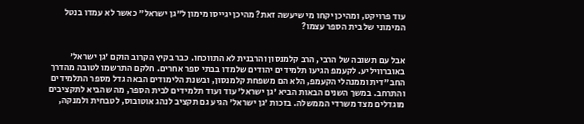עוד פרויקט, ומהיכן יקחו מי שיעשה זאת? מהיכן יגייסו מימון ל"גן ישראל" כאשר לא עמדו בנטל המימוני של בית הספר עצמו?


אבל עם תשובה של הרבי, הרב קלמנסון והרבנית לא התווכחו. כבר בקיץ הקרוב הוקם 'גן ישראל' באוברוויליע. לקעמפ הגיעו תלמידים יהודים שלמדו בבתי ספר אחרים. חלקם התרשמו לטובה מהדרך החב"דית וממנהלי הקעמפ, הלא הם משפחת קלמנסון, ובשנת הלימודים הבאה גדל מספר התלמידים והתרחב. במשך השנים הבאות הביא 'גן ישראל' עוד ועוד תלמידים לבית הספר, מה שהביא לתקציבים מוגדלים מצד משרדי הממשלה. בזכות 'גן ישראל' הגיע גם תקציב לנהג אוטובוס, לטבחית ולמנקה,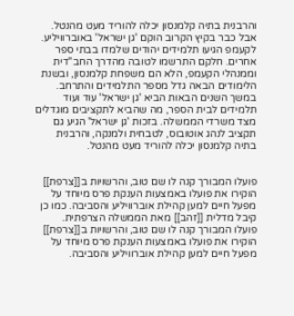והרבנית בתיה קלמנסון יכלה להוריד מעט מהנטל.
אבל כבר בקיץ הקרוב הוקם 'גן ישראל' באוברוויליע. לקעמפ הגיעו תלמידים יהודים שלמדו בבתי ספר אחרים. חלקם התרשמו לטובה מהדרך החב"דית וממנהלי הקעמפ, הלא הם משפחת קלמנסון, ובשנת הלימודים הבאה גדל מספר התלמידים והתרחב. במשך השנים הבאות הביא 'גן ישראל' עוד ועוד תלמידים לבית הספר, מה שהביא לתקציבים מוגדלים מצד משרדי הממשלה. בזכות 'גן ישראל' הגיע גם תקציב לנהג אוטובוס, לטבחית ולמנקה, והרבנית בתיה קלמנסון יכלה להוריד מעט מהנטל.


פועלו המבורך קנה לו שם טוב, והרשויות ב[[צרפת]] הוקירו את פועלו באמצעות הענקת פרס מיוחד על מפעל חיים למען קהילת אוברוויליע והסביבה. כמו כן קיבל מדלית [[זהב]] מאת הממשלה הצרפתית.
פועלו המבורך קנה לו שם טוב, והרשויות ב[[צרפת]] הוקירו את פועלו באמצעות הענקת פרס מיוחד על מפעל חיים למען קהילת אוברוויליע והסביבה.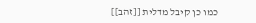כמו כן קיבל מדלית [[זהב]]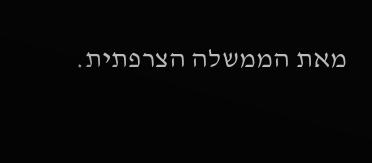מאת הממשלה הצרפתית.